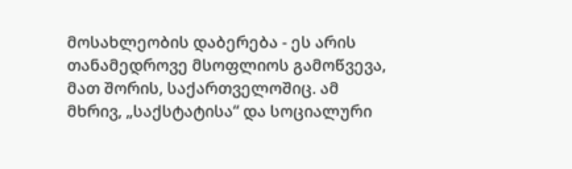მოსახლეობის დაბერება - ეს არის თანამედროვე მსოფლიოს გამოწვევა, მათ შორის, საქართველოშიც. ამ მხრივ, „საქსტატისა“ და სოციალური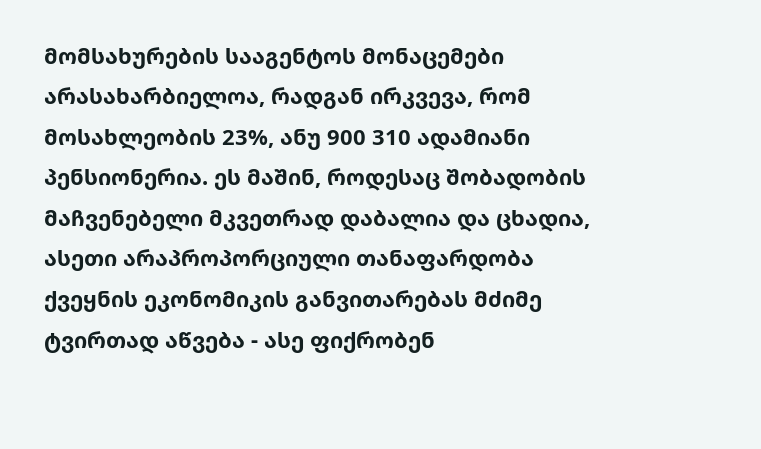მომსახურების სააგენტოს მონაცემები არასახარბიელოა, რადგან ირკვევა, რომ მოსახლეობის 23%, ანუ 900 310 ადამიანი პენსიონერია. ეს მაშინ, როდესაც შობადობის მაჩვენებელი მკვეთრად დაბალია და ცხადია, ასეთი არაპროპორციული თანაფარდობა ქვეყნის ეკონომიკის განვითარებას მძიმე ტვირთად აწვება - ასე ფიქრობენ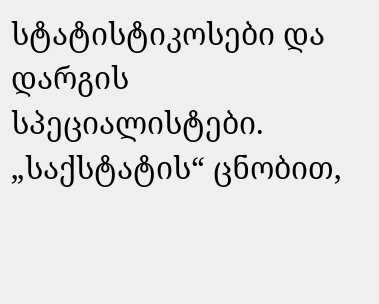სტატისტიკოსები და დარგის სპეციალისტები.
„საქსტატის“ ცნობით,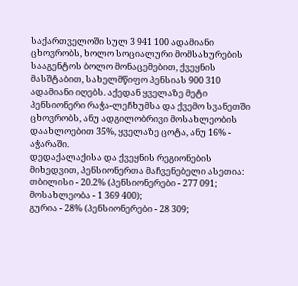საქართველოში სულ 3 941 100 ადამიანი ცხოვრობს, ხოლო სოციალური მომსახურების სააგენტოს ბოლო მონაცემებით, ქვეყნის მასშტაბით, სახელმწიფო პენსიას 900 310 ადამიანი იღებს. აქედან ყველაზე მეტი პენსიონერი რაჭა-ლეჩხუმსა და ქვემო სვანეთში ცხოვრობს, ანუ ადგილობრივი მოსახლეობის დაახლოებით 35%, ყველაზე ცოტა, ანუ 16% - აჭარაში.
დედაქალაქისა და ქვეყნის რეგიონების მიხედვით, პენსიონერთა მაჩვენებელი ასეთია:
თბილისი - 20.2% (პენსიონერები - 277 091; მოსახლეობა - 1 369 400);
გურია - 28% (პენსიონერები - 28 309;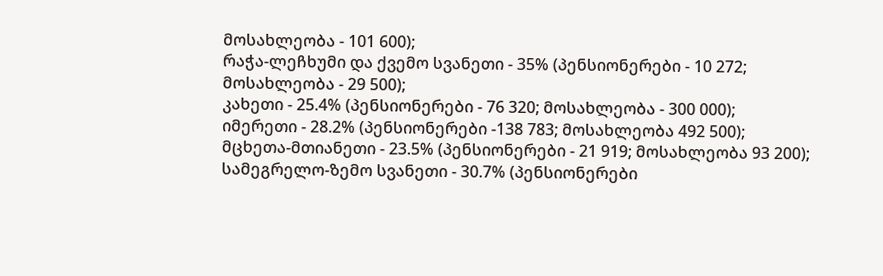მოსახლეობა - 101 600);
რაჭა-ლეჩხუმი და ქვემო სვანეთი - 35% (პენსიონერები - 10 272; მოსახლეობა - 29 500);
კახეთი - 25.4% (პენსიონერები - 76 320; მოსახლეობა - 300 000);
იმერეთი - 28.2% (პენსიონერები -138 783; მოსახლეობა 492 500);
მცხეთა-მთიანეთი - 23.5% (პენსიონერები - 21 919; მოსახლეობა 93 200);
სამეგრელო-ზემო სვანეთი - 30.7% (პენსიონერები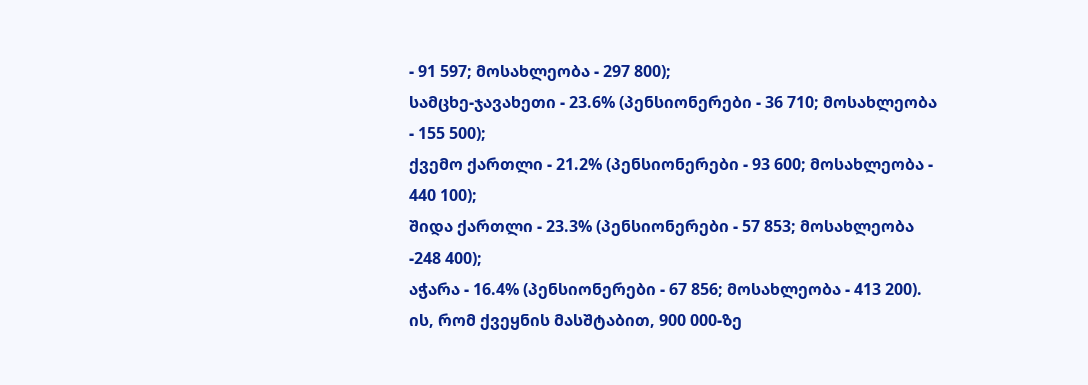- 91 597; მოსახლეობა - 297 800);
სამცხე-ჯავახეთი - 23.6% (პენსიონერები - 36 710; მოსახლეობა - 155 500);
ქვემო ქართლი - 21.2% (პენსიონერები - 93 600; მოსახლეობა - 440 100);
შიდა ქართლი - 23.3% (პენსიონერები - 57 853; მოსახლეობა -248 400);
აჭარა - 16.4% (პენსიონერები - 67 856; მოსახლეობა - 413 200).
ის, რომ ქვეყნის მასშტაბით, 900 000-ზე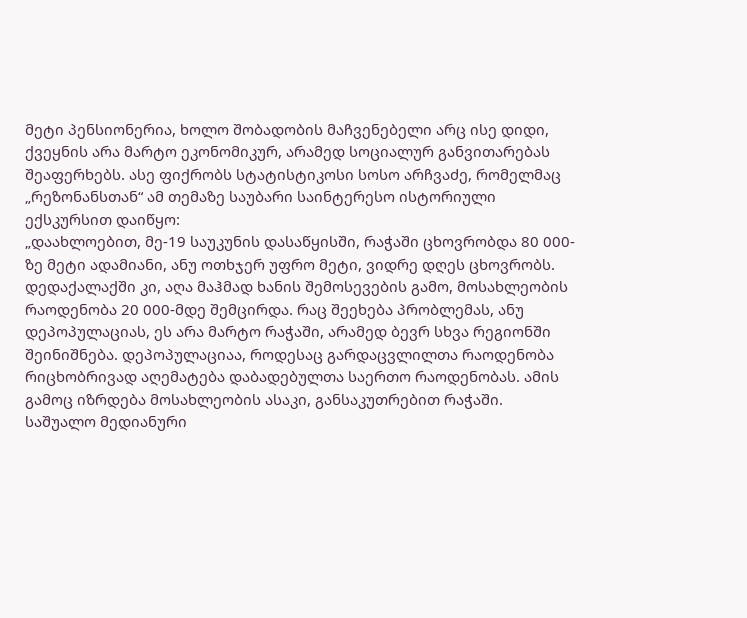მეტი პენსიონერია, ხოლო შობადობის მაჩვენებელი არც ისე დიდი, ქვეყნის არა მარტო ეკონომიკურ, არამედ სოციალურ განვითარებას შეაფერხებს. ასე ფიქრობს სტატისტიკოსი სოსო არჩვაძე, რომელმაც „რეზონანსთან“ ამ თემაზე საუბარი საინტერესო ისტორიული ექსკურსით დაიწყო:
„დაახლოებით, მე-19 საუკუნის დასაწყისში, რაჭაში ცხოვრობდა 80 000-ზე მეტი ადამიანი, ანუ ოთხჯერ უფრო მეტი, ვიდრე დღეს ცხოვრობს. დედაქალაქში კი, აღა მაჰმად ხანის შემოსევების გამო, მოსახლეობის რაოდენობა 20 000-მდე შემცირდა. რაც შეეხება პრობლემას, ანუ დეპოპულაციას, ეს არა მარტო რაჭაში, არამედ ბევრ სხვა რეგიონში შეინიშნება. დეპოპულაციაა, როდესაც გარდაცვლილთა რაოდენობა რიცხობრივად აღემატება დაბადებულთა საერთო რაოდენობას. ამის გამოც იზრდება მოსახლეობის ასაკი, განსაკუთრებით რაჭაში.
საშუალო მედიანური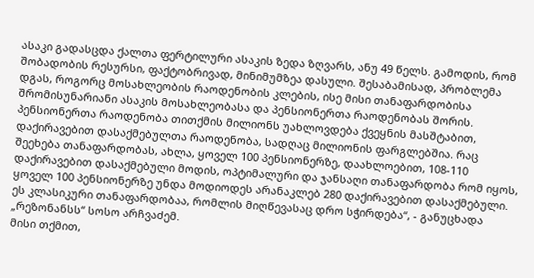ასაკი გადასცდა ქალთა ფერტილური ასაკის ზედა ზღვარს, ანუ 49 წელს. გამოდის, რომ შობადობის რესურსი, ფაქტობრივად, მინიმუმზეა დასული. შესაბამისად, პრობლემა დგას, როგორც მოსახლეობის რაოდენობის კლების, ისე მისი თანაფარდობისა შრომისუნარიანი ასაკის მოსახლეობასა და პენსიონერთა რაოდენობას შორის.
პენსიონერთა რაოდენობა თითქმის მილიონს უახლოვდება ქვეყნის მასშტაბით, დაქირავებით დასაქმებულთა რაოდენობა, სადღაც მილიონის ფარგლებშია. რაც შეეხება თანაფარდობას, ახლა, ყოველ 100 პენსიონერზე, დაახლოებით, 108-110 დაქირავებით დასაქმებული მოდის, ოპტიმალური და ჯანსაღი თანაფარდობა რომ იყოს, ყოველ 100 პენსიონერზე უნდა მოდიოდეს არანაკლებ 280 დაქირავებით დასაქმებული. ეს კლასიკური თანაფარდობაა, რომლის მიღწევასაც დრო სჭირდება“, - განუცხადა „რეზონანსს“ სოსო არჩვაძემ.
მისი თქმით,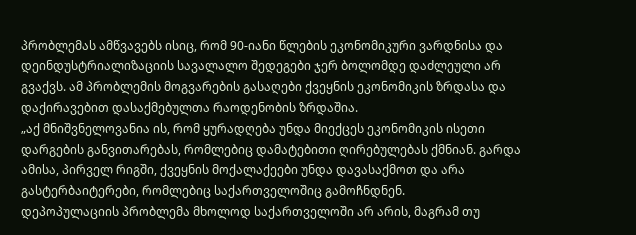პრობლემას ამწვავებს ისიც, რომ 90-იანი წლების ეკონომიკური ვარდნისა და დეინდუსტრიალიზაციის სავალალო შედეგები ჯერ ბოლომდე დაძლეული არ გვაქვს. ამ პრობლემის მოგვარების გასაღები ქვეყნის ეკონომიკის ზრდასა და დაქირავებით დასაქმებულთა რაოდენობის ზრდაშია.
„აქ მნიშვნელოვანია ის, რომ ყურადღება უნდა მიექცეს ეკონომიკის ისეთი დარგების განვითარებას, რომლებიც დამატებითი ღირებულებას ქმნიან. გარდა ამისა, პირველ რიგში, ქვეყნის მოქალაქეები უნდა დავასაქმოთ და არა გასტერბაიტერები, რომლებიც საქართველოშიც გამოჩნდნენ.
დეპოპულაციის პრობლემა მხოლოდ საქართველოში არ არის, მაგრამ თუ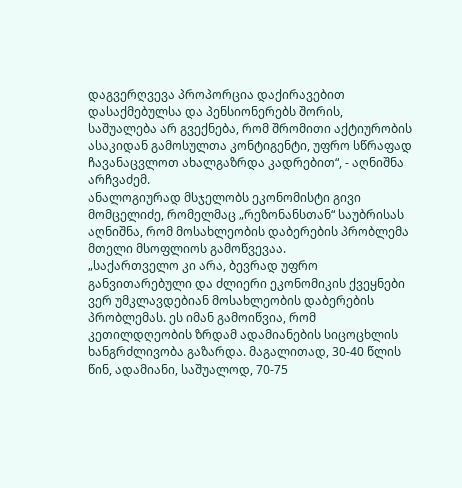დაგვერღვევა პროპორცია დაქირავებით დასაქმებულსა და პენსიონერებს შორის, საშუალება არ გვექნება, რომ შრომითი აქტიურობის ასაკიდან გამოსულთა კონტიგენტი, უფრო სწრაფად ჩავანაცვლოთ ახალგაზრდა კადრებით“, - აღნიშნა არჩვაძემ.
ანალოგიურად მსჯელობს ეკონომისტი გივი მომცელიძე, რომელმაც „რეზონანსთან“ საუბრისას აღნიშნა, რომ მოსახლეობის დაბერების პრობლემა მთელი მსოფლიოს გამოწვევაა.
„საქართველო კი არა, ბევრად უფრო განვითარებული და ძლიერი ეკონომიკის ქვეყნები ვერ უმკლავდებიან მოსახლეობის დაბერების პრობლემას. ეს იმან გამოიწვია, რომ კეთილდღეობის ზრდამ ადამიანების სიცოცხლის ხანგრძლივობა გაზარდა. მაგალითად, 30-40 წლის წინ, ადამიანი, საშუალოდ, 70-75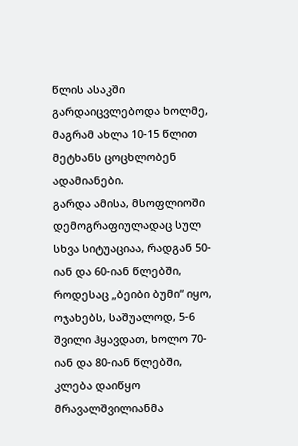წლის ასაკში გარდაიცვლებოდა ხოლმე, მაგრამ ახლა 10-15 წლით მეტხანს ცოცხლობენ ადამიანები.
გარდა ამისა, მსოფლიოში დემოგრაფიულადაც სულ სხვა სიტუაციაა, რადგან 50-იან და 60-იან წლებში, როდესაც „ბეიბი ბუმი“ იყო, ოჯახებს, საშუალოდ, 5-6 შვილი ჰყავდათ, ხოლო 70-იან და 80-იან წლებში, კლება დაიწყო მრავალშვილიანმა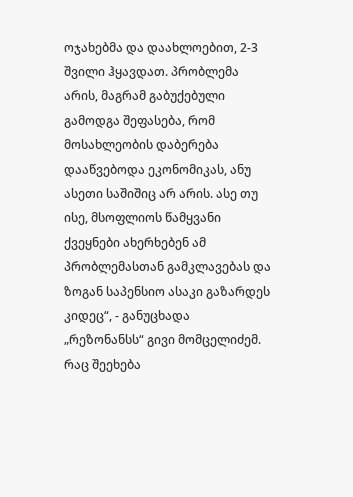ოჯახებმა და დაახლოებით, 2-3 შვილი ჰყავდათ. პრობლემა არის, მაგრამ გაბუქებული გამოდგა შეფასება, რომ მოსახლეობის დაბერება დააწვებოდა ეკონომიკას, ანუ ასეთი საშიშიც არ არის. ასე თუ ისე, მსოფლიოს წამყვანი ქვეყნები ახერხებენ ამ პრობლემასთან გამკლავებას და ზოგან საპენსიო ასაკი გაზარდეს კიდეც“, - განუცხადა „რეზონანსს“ გივი მომცელიძემ.
რაც შეეხება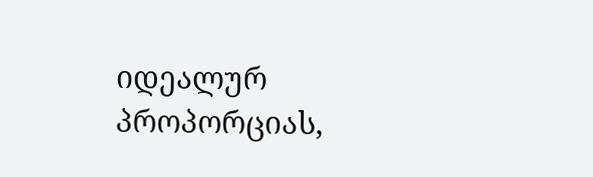იდეალურ პროპორციას,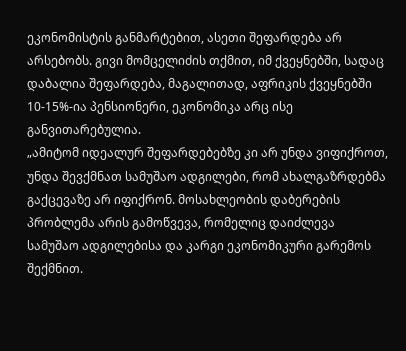ეკონომისტის განმარტებით, ასეთი შეფარდება არ არსებობს. გივი მომცელიძის თქმით, იმ ქვეყნებში, სადაც დაბალია შეფარდება, მაგალითად, აფრიკის ქვეყნებში 10-15%-ია პენსიონერი, ეკონომიკა არც ისე განვითარებულია.
„ამიტომ იდეალურ შეფარდებებზე კი არ უნდა ვიფიქროთ, უნდა შევქმნათ სამუშაო ადგილები, რომ ახალგაზრდებმა გაქცევაზე არ იფიქრონ. მოსახლეობის დაბერების პრობლემა არის გამოწვევა, რომელიც დაიძლევა სამუშაო ადგილებისა და კარგი ეკონომიკური გარემოს შექმნით.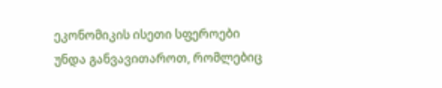ეკონომიკის ისეთი სფეროები უნდა განვავითაროთ, რომლებიც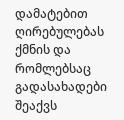დამატებით ღირებულებას ქმნის და რომლებსაც გადასახადები შეაქვს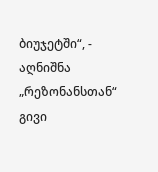ბიუჯეტში“, - აღნიშნა „რეზონანსთან“ გივი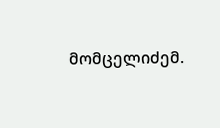მომცელიძემ.